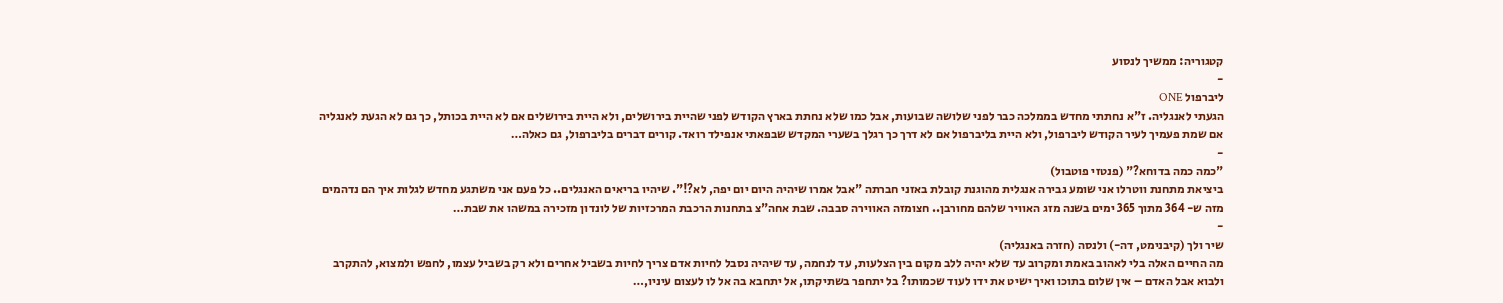קטגוריה: ממשיך לנסוע
-
ליברפול ONE
הגעתי לאנגליה. ז"א נחתתי מחדש בממלכה כבר לפני שלושה שבועות, אבל כמו שלא נחתת בארץ הקודש לפני שהיית בירושלים, ולא היית בירושלים אם לא היית בכותל, כך גם לא הגעת לאנגליה אם שמת פעמיך לעיר הקודש ליברפול, ולא היית בליברפול אם לא דרך כך רגלך בשערי המקדש שבפאתי אנפילד רואד. קורים דברים בליברפול, גם כאלה…
-
"כמה כמה בדוחא?" (פנטזי פוטבול)
ביציאת מתחנת ווטרלו אני שומע גבירה אנגלית מהוגנת קובלת באזני חברתה "אבל אמרו שיהיה היום יום יפה, לא?!". שיהיו בריאים האנגלים.. כל פעם אני משתגע מחדש לגלות איך הם נדהמים מזה ש- 364 מתוך 365 ימים בשנה מזג האוויר שלהם מחורבן.. חצומזה האווירה סבבה. שבת אחה"צ בתחנות הרכבת המרכזיות של לונדון מזכירה במשהו את שבת…
-
שיר ולך (קיבנימט, דה-) ולנסה (חזרה באנגליה)
מה החיים האלה בלי לאהוב באמת ומקרוב עד שלא יהיה ללב מקום בין הצלעות, עד לנחמה, עד שיהיה נסבל לחיות אדם צריך לחיות בשביל אחרים ולא רק בשביל עצמו, לחפש ולמצוא, להתקרב ולבוא אבל האדם – אין שלום בתוכו ואיך ישיט את ידו לעוד שכמותו? בל יתחפר בשתיקתו, אל יתחבא בה אל לו לעצום עיניו,…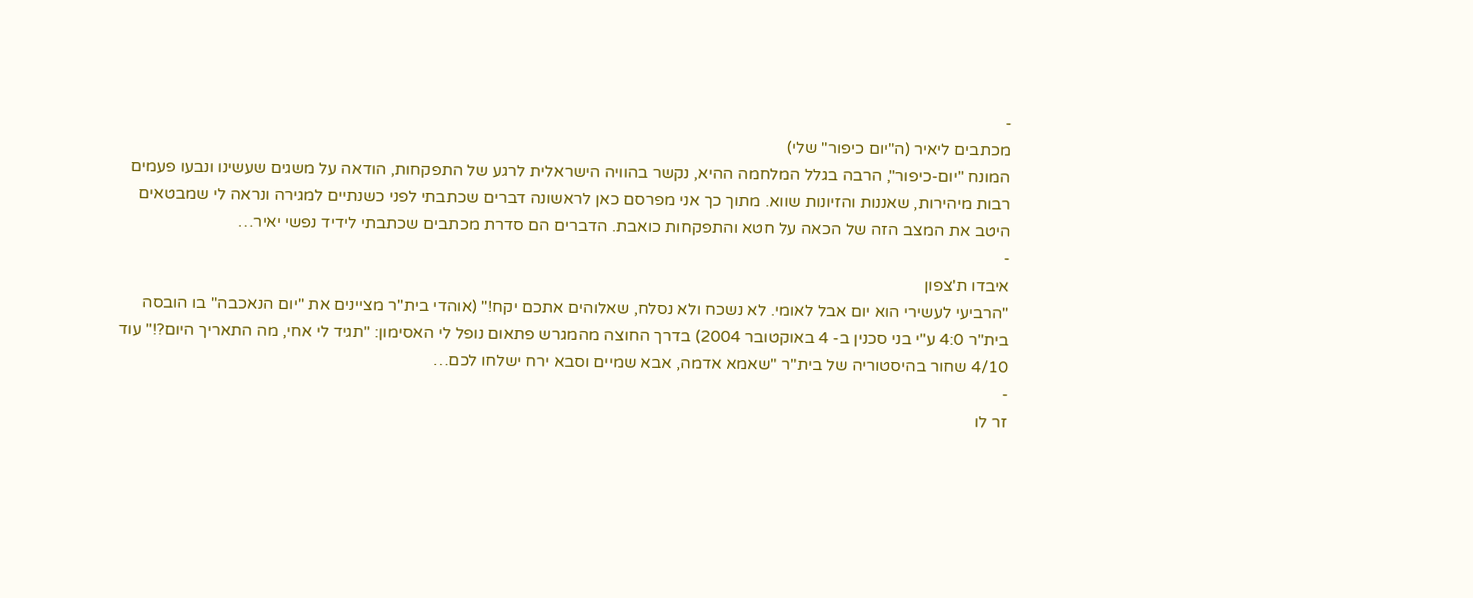-
מכתבים ליאיר (ה"יום כיפור" שלי)
המונח "יום-כיפור", הרבה בגלל המלחמה ההיא, נקשר בהוויה הישראלית לרגע של התפקחות, הודאה על משגים שעשינו ונבעו פעמים רבות מיהירות, שאננות והזיונות שווא. מתוך כך אני מפרסם כאן לראשונה דברים שכתבתי לפני כשנתיים למגירה ונראה לי שמבטאים היטב את המצב הזה של הכאה על חטא והתפקחות כואבת. הדברים הם סדרת מכתבים שכתבתי לידיד נפשי יאיר…
-
איבדו ת'צפון
"הרביעי לעשירי הוא יום אבל לאומי. לא נשכח ולא נסלח, שאלוהים אתכם יקח!" (אוהדי בית"ר מציינים את "יום הנאכבה" בו הובסה בית"ר 4:0 ע"י בני סכנין ב- 4 באוקטובר 2004) בדרך החוצה מהמגרש פתאום נופל לי האסימון: "תגיד לי אחי, מה התאריך היום?!" עוד 4/10 שחור בהיסטוריה של בית"ר "שאמא אדמה, אבא שמיים וסבא ירח ישלחו לכם…
-
זר לו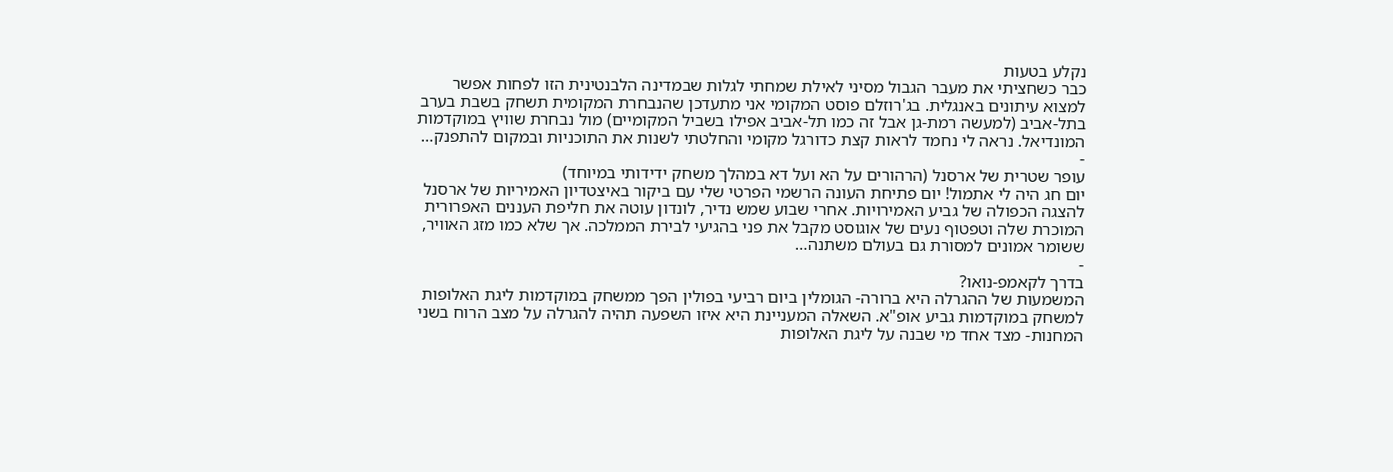נקלע בטעות
כבר כשחציתי את מעבר הגבול מסיני לאילת שמחתי לגלות שבמדינה הלבנטינית הזו לפחות אפשר למצוא עיתונים באנגלית. בג'רוזלם פוסט המקומי אני מתעדכן שהנבחרת המקומית תשחק בשבת בערב בתל-אביב (למעשה רמת-גן אבל זה כמו תל-אביב אפילו בשביל המקומיים) מול נבחרת שוויץ במוקדמות המונדיאל. נראה לי נחמד לראות קצת כדורגל מקומי והחלטתי לשנות את התוכניות ובמקום להתפנק…
-
עופר שטרית של ארסנל (הרהורים על הא ועל דא במהלך משחק ידידותי במיוחד)
יום חג היה לי אתמול! יום פתיחת העונה הרשמי הפרטי שלי עם ביקור באיצטדיון האמיריות של ארסנל להצגה הכפולה של גביע האמירויות. אחרי שבוע שמש נדיר, לונדון עוטה את חליפת העננים האפרורית המוכרת שלה וטפטוף נעים של אוגוסט מקבל את פני בהגיעי לבירת הממלכה. אך שלא כמו מזג האוויר, ששומר אמונים למסורת גם בעולם משתנה…
-
בדרך לקאמפ-נואו?
המשמעות של ההגרלה היא ברורה- הגומלין ביום רביעי בפולין הפך ממשחק במוקדמות ליגת האלופות למשחק במוקדמות גביע אופ"א. השאלה המעניינת היא איזו השפעה תהיה להגרלה על מצב הרוח בשני המחנות- מצד אחד מי שבנה על ליגת האלופות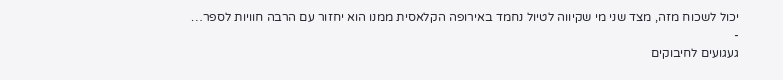יכול לשכוח מזה, מצד שני מי שקיווה לטיול נחמד באירופה הקלאסית ממנו הוא יחזור עם הרבה חוויות לספר…
-
געגועים לחיבוקים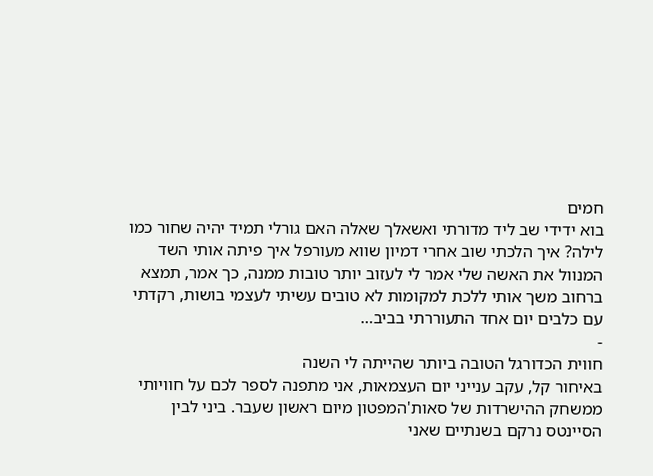חמים
בוא ידידי שב ליד מדורתי ואשאלך שאלה האם גורלי תמיד יהיה שחור כמו לילה? איך הלכתי שוב אחרי דמיון שווא מעורפל איך פיתה אותי השד המנוול את האשה שלי אמר לי לעזוב יותר טובות ממנה, כך אמר, תמצא ברחוב משך אותי ללכת למקומות לא טובים עשיתי לעצמי בושות, רקדתי עם כלבים יום אחד התעוררתי בביב…
-
חווית הכדורגל הטובה ביותר שהייתה לי השנה
באיחור קל, עקב ענייני יום העצמאות, אני מתפנה לספר לכם על חוויותי ממשחק ההישרדות של סאות'המפטון מיום ראשון שעבר. ביני לבין הסיינטס נרקם בשנתיים שאני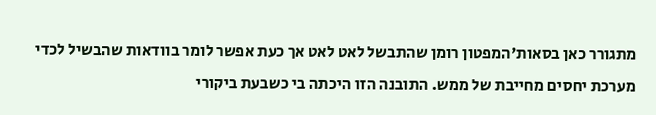מתגורר כאן בסאות'המפטון רומן שהתבשל לאט לאט אך כעת אפשר לומר בוודאות שהבשיל לכדי מערכת יחסים מחייבת של ממש. התובנה הזו היכתה בי כשבעת ביקורי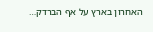האחרון בארץ על אף הברדק…